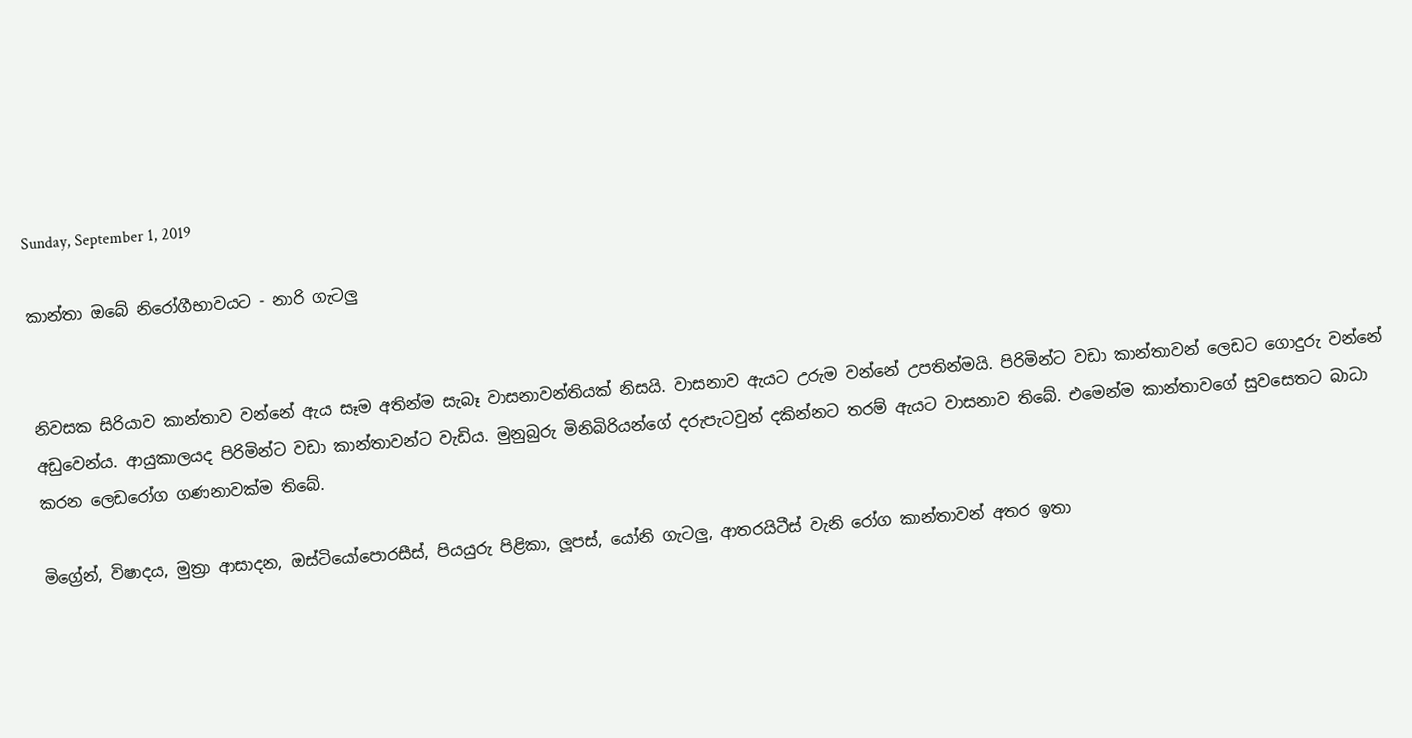Sunday, September 1, 2019

කාන්තා ඔබේ නිරෝගීභාවයට - නාරි ගැටලු


නිවසක සිරියාව කාන්තාව වන්නේ ඇය සෑම අතින්ම සැබෑ වාසනාවන්තියක් නිසයි. වාසනාව ඇයට උරුම වන්නේ උපතින්මයි. පිරිමින්ට වඩා කාන්තාවන් ලෙඩට ගොදුරු වන්නේ අඩුවෙන්ය. ආයුකාලයද පිරිමින්ට වඩා කාන්තාවන්ට වැඩිය. මුනුබුරු මිනිබිරියන්ගේ දරුපැටවුන් දකින්නට තරම් ඇයට වාසනාව තිබේ. එමෙන්ම කාන්තාවගේ සුවසෙතට බාධා කරන ලෙඩරෝග ගණනාවක්ම තිබේ.

මිග්‍රේන්, විෂාදය, මුත්‍රා ආසාදන, ඔස්ටියෝපොරසීස්, පියයුරු පිළිකා, ලූපස්, යෝනි ගැටලු, ආතරයිටීස් වැනි රෝග කාන්තාවන් අතර ඉතා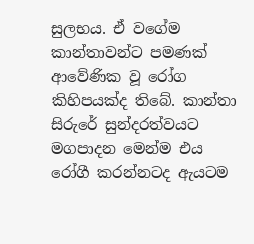සුලභය. ඒ වගේම කාන්තාවන්ට පමණක් ආවේණික වූ රෝග කිහිපයක්ද තිබේ. කාන්තා සිරුරේ සුන්දරත්වයට මගපාදන මෙන්ම එය රෝගී කරන්නටද ඇයටම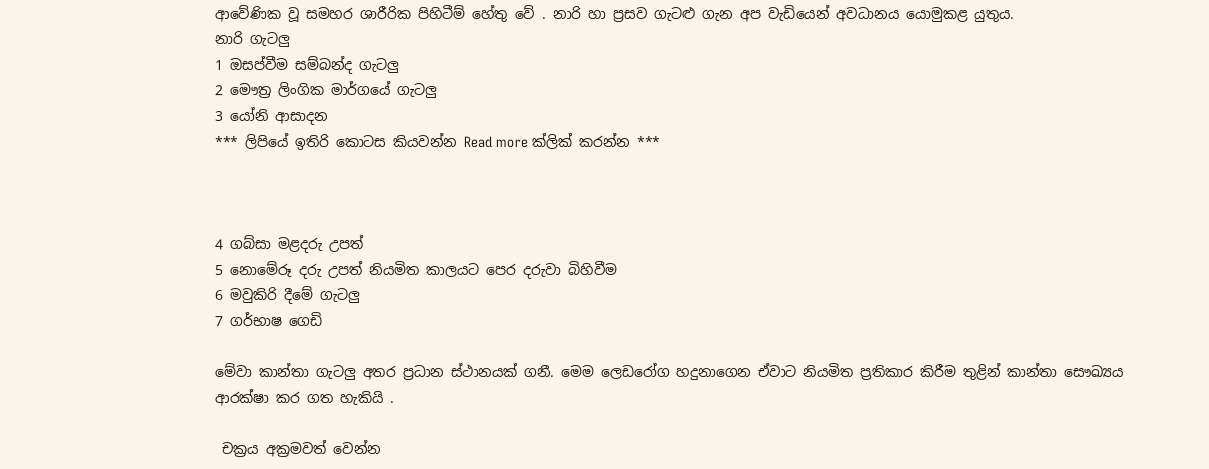ආවේණික වූ සමහර ශාරීරික පිහිටීම් හේතු වේ . නාරි හා ප්‍රසව ගැටළු ගැන අප වැඩියෙන් අවධානය යොමුකළ යුතුය.
නාරි ගැටලු
1 ඔසප්වීම සම්බන්ද ගැටලු
2 මෞත්‍ර ලිංගික මාර්ගයේ ගැටලු
3 යෝනි ආසාදන
*** ලිපියේ ඉතිරි කොටස කියවන්න Read more ක්ලික් කරන්න ***



4 ගබ්සා මළදරු උපත්
5 නොමේරූ දරු උපත් නියමිත කාලයට පෙර දරුවා බිහිවීම
6 මවුකිරි දීමේ ගැටලු
7 ගර්භාෂ ගෙඩි

මේවා කාන්තා ගැටලු අතර ප්‍රධාන ස්ථානයක් ගනී. මෙම ලෙඩරෝග හදුනාගෙන ඒවාට නියමිත ප්‍රතිකාර කිරීම තුළින් කාන්තා සෞඛ්‍යය ආරක්ෂා කර ගත හැකියි .

 චක්‍රය අක්‍රමවත් වෙන්න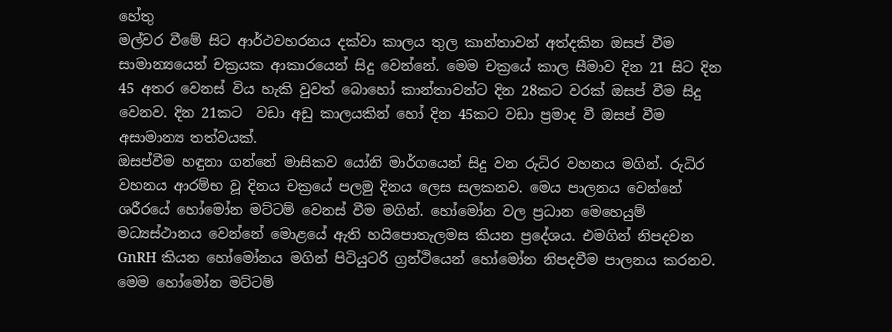හේතු
මල්වර වීමේ සිට ආර්ථවහරනය දක්වා කාලය තුල කාන්තාවන් අත්දකින ඔසප් වීම සාමාන්‍යයෙන් චක්‍රයක ආකාරයෙන් සිදු වෙන්නේ. මෙම චක්‍රයේ කාල සීමාව දින 21 සිට දින 45 අතර වෙනස් විය හැකි වුවත් බොහෝ කාන්තාවන්ට දින 28කට වරක් ඔසප් වීම සිදු වෙනව. දින 21කට  වඩා අඩු කාලයකින් හෝ දින 45කට වඩා ප්‍රමාද වී ඔසප් වීම අසාමාන්‍ය තත්වයක්.
ඔසප්වීම හඳුනා ගන්නේ මාසිකව යෝනි මාර්ගයෙන් සිදු වන රුධිර වහනය මගින්. රුධිර වහනය ආරම්භ වූ දිනය චක්‍රයේ පලමු දිනය ලෙස සලකනව. මෙය පාලනය වෙන්නේ ශරීරයේ හෝමෝන මට්ටම් වෙනස් වීම මගින්. හෝමෝන වල ප්‍රධාන මෙහෙයුම් මධ්‍යස්ථානය වෙන්නේ මොළයේ ඇති හයිපොතැලමස කියන ප්‍රදේශය. එමගින් නිපදවන GnRH කියන හෝමෝනය මගින් පිටියුටරි ග්‍රන්ථියෙන් හෝමෝන නිපදවීම පාලනය කරනව. මෙම හෝමෝන මට්ටම්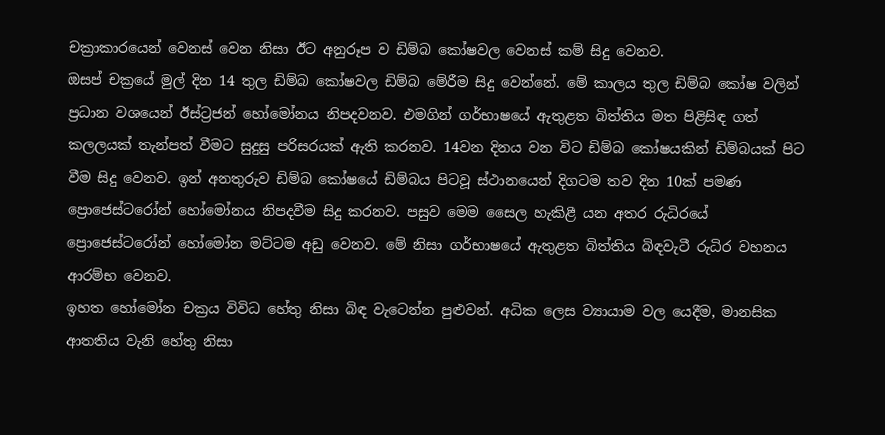චක්‍රාකාරයෙන් වෙනස් වෙන නිසා ඊට අනුරූප ව ඩිම්බ කෝෂවල වෙනස් කම් සිදු වෙනව.
ඔසප් චක්‍රයේ මුල් දින 14 තුල ඩිම්බ කෝෂවල ඩිම්බ මේරීම සිදු වෙන්නේ. මේ කාලය තුල ඩිම්බ කෝෂ වලින් ප්‍රධාන වශයෙන් ඊස්ට්‍රජන් හෝමෝනය නිපදවනව. එමගින් ගර්භාෂයේ ඇතුළත බිත්තිය මත පිළිසිඳ ගත් කලලයක් තැන්පත් වීමට සුදුසු පරිසරයක් ඇති කරනව. 14වන දිනය වන විට ඩිම්බ කෝෂයකින් ඩිම්බයක් පිට වීම සිදු වෙනව. ඉන් අනතුරුව ඩිම්බ කෝෂයේ ඩිම්බය පිටවූ ස්ථානයෙන් දිගටම තව දින 10ක් පමණ ප්‍රොජෙස්ටරෝන් හෝමෝනය නිපදවීම සිදු කරනව. පසුව මෙම සෛල හැකිළී යන අතර රුධිරයේ ප්‍රොජෙස්ටරෝන් හෝමෝන මට්ටම අඩු වෙනව. මේ නිසා ගර්භාෂයේ ඇතුළත බිත්තිය බිඳවැටී රුධිර වහනය ආරම්භ වෙනව.
ඉහත හෝමෝන චක්‍රය විවිධ හේතු නිසා බිඳ වැටෙන්න පුළුවන්. අධික ලෙස ව්‍යායාම වල යෙදීම, මානසික ආතතිය වැනි හේතු නිසා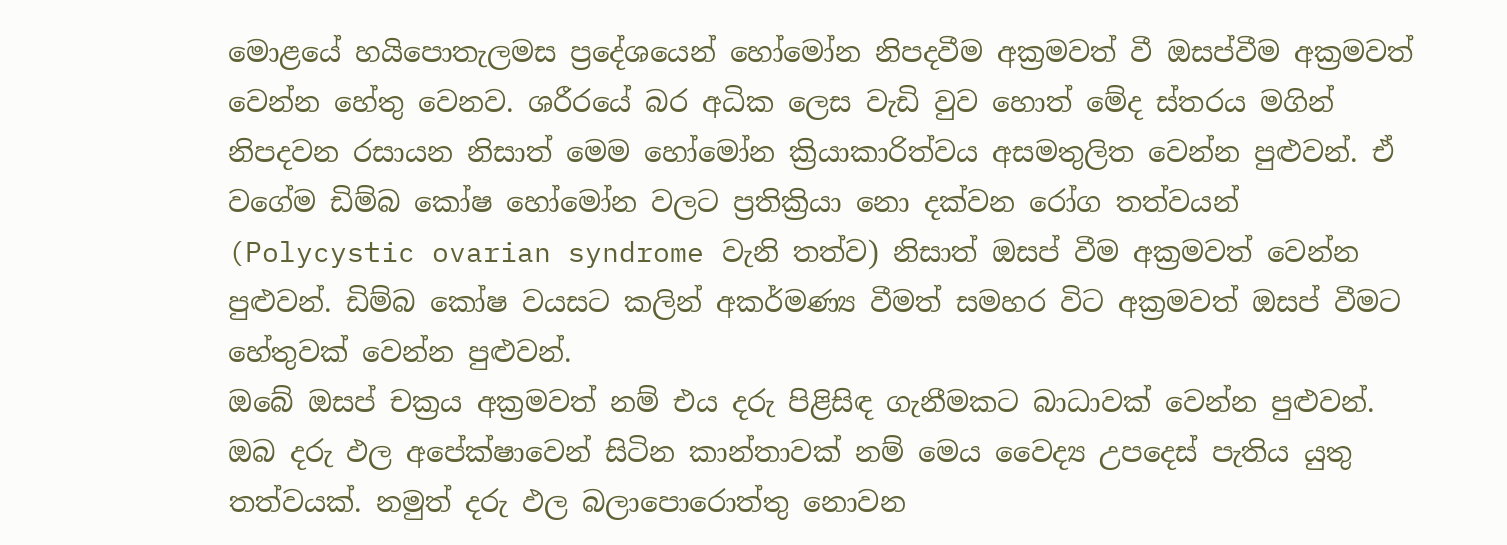මොළයේ හයිපොතැලමස ප්‍රදේශයෙන් හෝමෝන නිපදවීම අක්‍රමවත් වී ඔසප්වීම අක්‍රමවත් වෙන්න හේතු වෙනව. ශරීරයේ බර අධික ලෙස වැඩි වුව හොත් මේද ස්තරය මගින් නිපදවන රසායන නිසාත් මෙම හෝමෝන ක්‍රියාකාරිත්වය අසමතුලිත වෙන්න පුළුවන්. ඒ වගේම ඩිම්බ කෝෂ හෝමෝන වලට ප්‍රතික්‍රියා නො දක්වන රෝග තත්වයන් (Polycystic ovarian syndrome වැනි තත්ව) නිසාත් ඔසප් වීම අක්‍රමවත් වෙන්න පුළුවන්. ඩිම්බ කෝෂ වයසට කලින් අකර්මණ්‍ය වීමත් සමහර විට අක්‍රමවත් ඔසප් වීමට හේතුවක් වෙන්න පුළුවන්.
ඔබේ ඔසප් චක්‍රය අක්‍රමවත් නම් එය දරු පිළිසිඳ ගැනීමකට බාධාවක් වෙන්න පුළුවන්. ඔබ දරු ඵල අපේක්ෂාවෙන් සිටින කාන්තාවක් නම් මෙය වෛද්‍ය උපදෙස් පැතිය යුතු තත්වයක්. නමුත් දරු ඵල බලාපොරොත්තු නොවන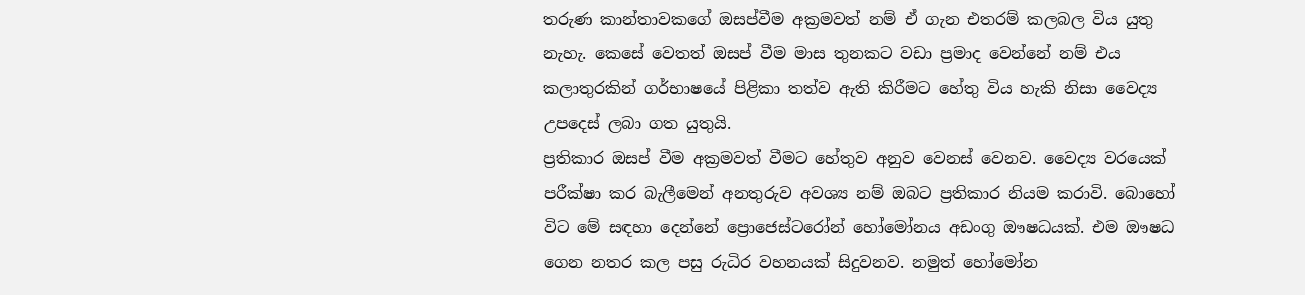තරුණ කාන්තාවකගේ ඔසප්වීම අක්‍රමවත් නම් ඒ ගැන එතරම් කලබල විය යුතු නැහැ. කෙසේ වෙතත් ඔසප් වීම මාස තුනකට වඩා ප්‍රමාද වෙන්නේ නම් එය කලාතුරකින් ගර්භාෂයේ පිළිකා තත්ව ඇති කිරීමට හේතු විය හැකි නිසා වෛද්‍ය උපදෙස් ලබා ගත යුතුයි.
ප්‍රතිකාර ඔසප් වීම අක්‍රමවත් වීමට හේතුව අනුව වෙනස් වෙනව. වෛද්‍ය වරයෙක් පරීක්ෂා කර බැලීමෙන් අනතුරුව අවශ්‍ය නම් ඔබට ප්‍රතිකාර නියම කරාවි. බොහෝ විට මේ සඳහා දෙන්නේ ප්‍රොජෙස්ටරෝන් හෝමෝනය අඩංගු ඖෂධයක්. එම ඖෂධ ගෙන නතර කල පසු රුධිර වහනයක් සිදුවනව. නමුත් හෝමෝන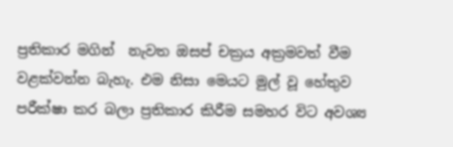ප්‍රතිකාර මගින්  නැවත ඔසප් චක්‍රය අක්‍රමවත් වීම වළක්වන්න බැහැ. එම නිසා මෙයට මුල් වූ හේතුව පරීක්ෂා කර බලා ප්‍රතිකාර කිරීම සමහර විට අවශ්‍ය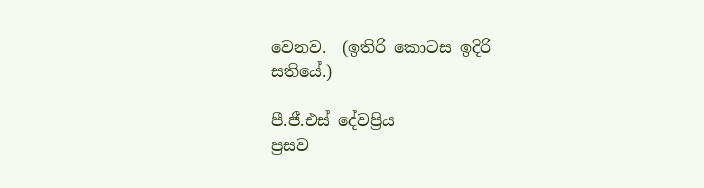වෙනව.  (ඉතිරි කොටස ඉදිරි සතියේ.)

පී.ජී.එස් දේවප්‍රිය
ප්‍රසව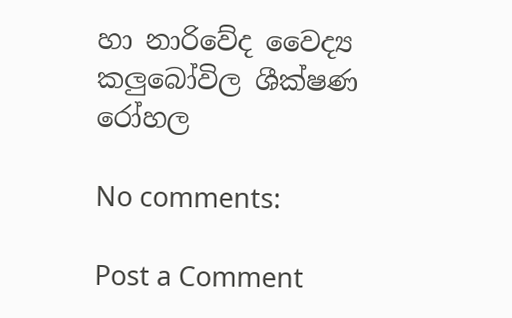හා නාරිවේද වෛද්‍ය
කලුබෝවිල ශීක්ෂණ රෝහල

No comments:

Post a Comment